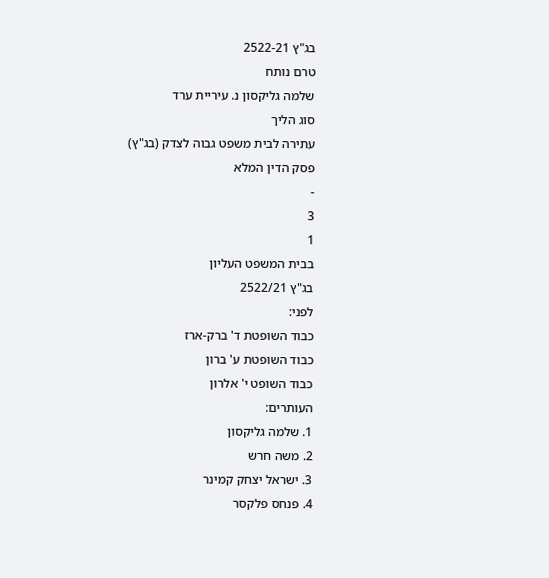בג"ץ 2522-21
טרם נותח
שלמה גליקסון נ. עיריית ערד
סוג הליך
עתירה לבית משפט גבוה לצדק (בג"ץ)
פסק הדין המלא
-
3
1
בבית המשפט העליון
בג"ץ 2522/21
לפני:
כבוד השופטת ד' ברק-ארז
כבוד השופטת ע' ברון
כבוד השופט י' אלרון
העותרים:
1. שלמה גליקסון
2. משה חרש
3. ישראל יצחק קמינר
4. פנחס פלקסר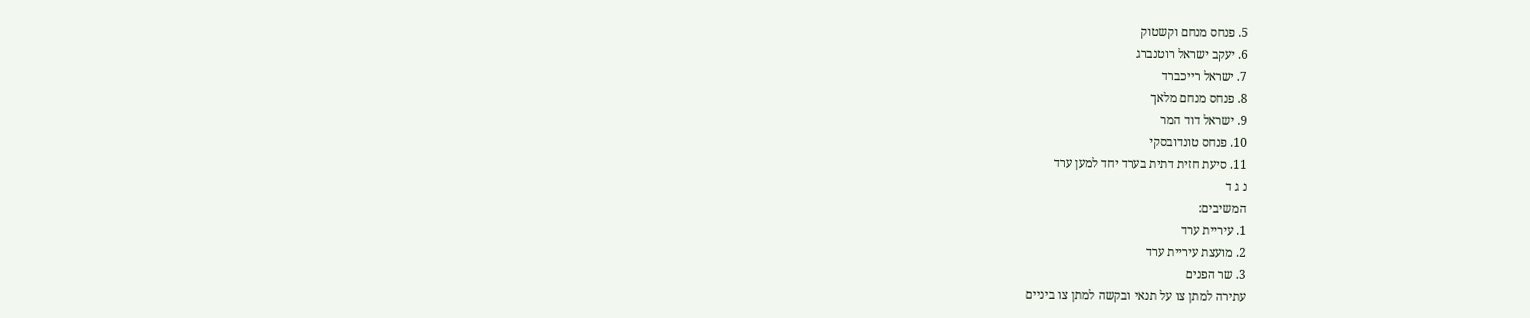5. פנחס מנחם וקשטוק
6. יעקב ישראל רוטנברג
7. ישראל רייכברד
8. פנחס מנחם מלאך
9. ישראל דוד המר
10. פנחס טונדובסקי
11. סיעת חזית דתית בערד יחד למען ערד
נ ג ד
המשיבים:
1. עיריית ערד
2. מועצת עיריית ערד
3. שר הפנים
עתירה למתן צו על תנאי ובקשה למתן צו ביניים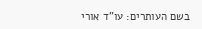בשם העותרים: עו"ד אורי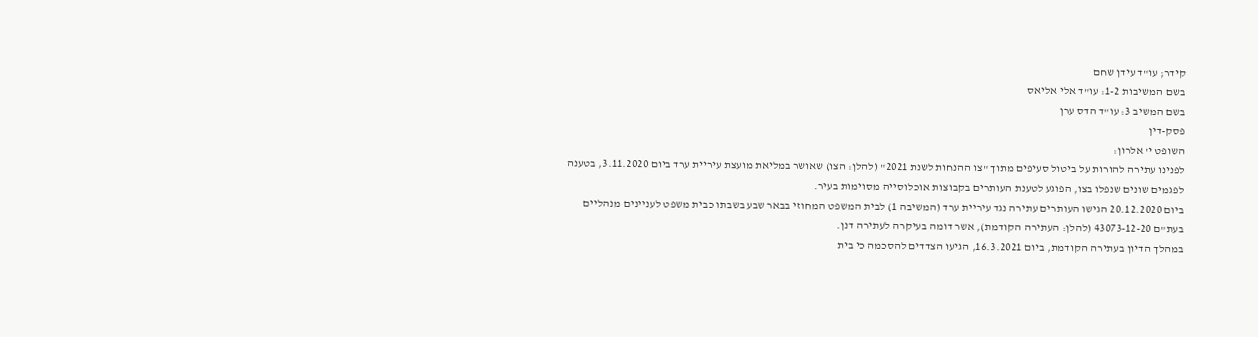קידר; עו"ד עידן שחם
בשם המשיבות 1-2: עו"ד אלי אליאס
בשם המשיב 3: עו"ד הדס ערן
פסק-דין
השופט י' אלרון:
לפנינו עתירה להורות על ביטול סעיפים מתוך "צו ההנחות לשנת 2021" (להלן: הצו) שאושר במליאת מועצת עיריית ערד ביום 3.11.2020, בטענה לפגמים שונים שנפלו בצו, הפוגע לטענת העותרים בקבוצות אוכלוסייה מסוימות בעיר.
ביום 20.12.2020 הגישו העותרים עתירה נגד עיריית ערד (המשיבה 1) לבית המשפט המחוזי בבאר שבע בשבתו כבית משפט לעניינים מנהליים בעת"ם 43073-12-20 (להלן: העתירה הקודמת), אשר דומה בעיקרה לעתירה דנן.
במהלך הדיון בעתירה הקודמת, ביום 16.3.2021, הגיעו הצדדים להסכמה כי בית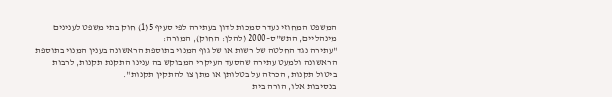המשפט המחוזי נעדר סמכות לדון בעתירה לפי סעיף 5(1) חוק בתי משפט לענינים מינהליים, התש"ס–2000 (להלן: החוק), המורה:
"עתירה נגד החלטה של רשות או של גוף המנוי בתוספת הראשונה בענין המנוי בתוספת הראשונה ולמעט עתירה שהסעד העיקרי המבוקש בה ענינו התקנת תקנות, לרבות ביטול תקנות, הכרזה על בטלותן או מתן צו להתקין תקנות".
בנסיבות אלו, הורה בית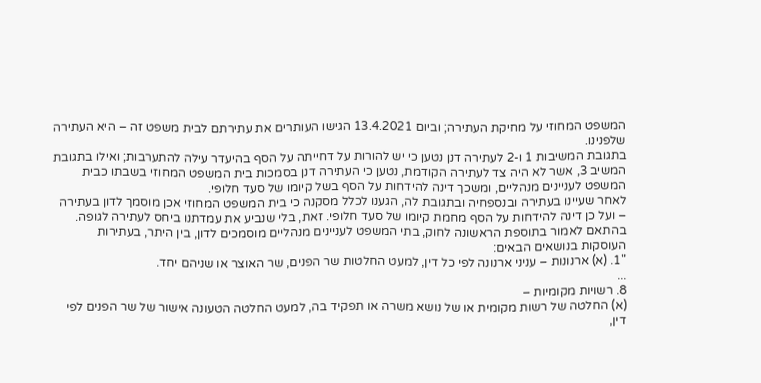המשפט המחוזי על מחיקת העתירה; וביום 13.4.2021 הגישו העותרים את עתירתם לבית משפט זה – היא העתירה שלפנינו.
בתגובת המשיבות 1 ו-2 לעתירה דנן נטען כי יש להורות על דחייתה על הסף בהיעדר עילה להתערבות; ואילו בתגובת המשיב 3, אשר לא היה צד לעתירה הקודמת, נטען כי העתירה דנן בסמכות בית המשפט המחוזי בשבתו כבית המשפט לעניינים מנהליים, ומשכך דינה להידחות על הסף בשל קיומו של סעד חלופי.
לאחר שעיינו בעתירה ובנספחיה ובתגובת לה, הגענו לכלל מסקנה כי בית המשפט המחוזי אכן מוסמך לדון בעתירה – ועל כן דינה להידחות על הסף מחמת קיומו של סעד חלופי. זאת, בלי שנביע את עמדתנו ביחס לעתירה לגופה.
בהתאם לאמור בתוספת הראשונה לחוק, בתי המשפט לעניינים מנהליים מוסמכים לדון, בין היתר, בעתירות העוסקות בנושאים הבאים:
"1. (א) ארנונות – עניני ארנונה לפי כל דין, למעט החלטות שר הפנים, שר האוצר או שניהם יחד.
...
8. רשויות מקומיות –
(א) החלטה של רשות מקומית או של נושא משרה או תפקיד בה, למעט החלטה הטעונה אישור של שר הפנים לפי דין,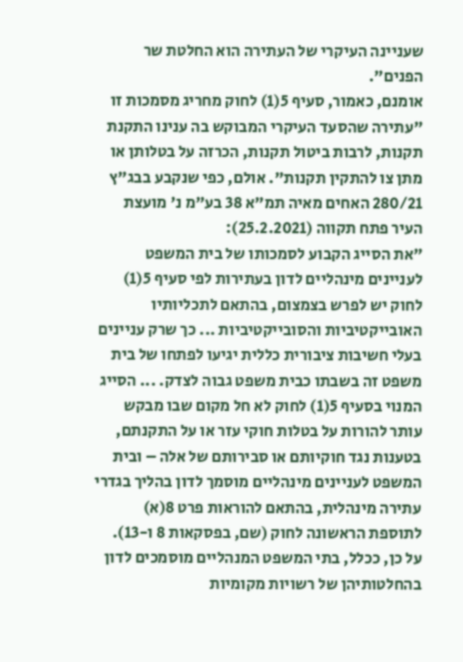שעניינה העיקרי של העתירה הוא החלטת שר הפנים".
אומנם, כאמור, סעיף 5(1) לחוק מחריג מסמכות זו "עתירה שהסעד העיקרי המבוקש בה ענינו התקנת תקנות, לרבות ביטול תקנות, הכרזה על בטלותן או מתן צו להתקין תקנות". אולם, כפי שנקבע בבג"ץ 280/21 האחים מאיה תמ"א 38 בע"מ נ' מועצת העיר פתח תקווה (25.2.2021):
"את הסייג הקבוע לסמכותו של בית המשפט לעניינים מינהליים לדון בעתירות לפי סעיף 5(1) לחוק יש לפרש בצמצום, בהתאם לתכליותיו האובייקטיביות והסובייקטיביות ... כך שרק עניינים בעלי חשיבות ציבורית כללית יגיעו לפתחו של בית משפט זה בשבתו כבית משפט גבוה לצדק. ... הסייג המנוי בסעיף 5(1) לחוק לא חל מקום שבו מבקש עותר להורות על בטלות חוקי עזר או על התקנתם, בטענות נגד חוקיותם או סבירותם של אלה – ובית המשפט לעניינים מינהליים מוסמך לדון בהליך בגדרי עתירה מינהלית, בהתאם להוראות פרט 8(א) לתוספת הראשונה לחוק (שם, בפסקאות 8 ו-13).
על כן, ככלל, בתי המשפט המנהליים מוסמכים לדון בהחלטותיהן של רשויות מקומיות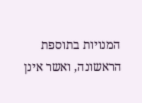המנויות בתוספת הראשונה, ואשר אינן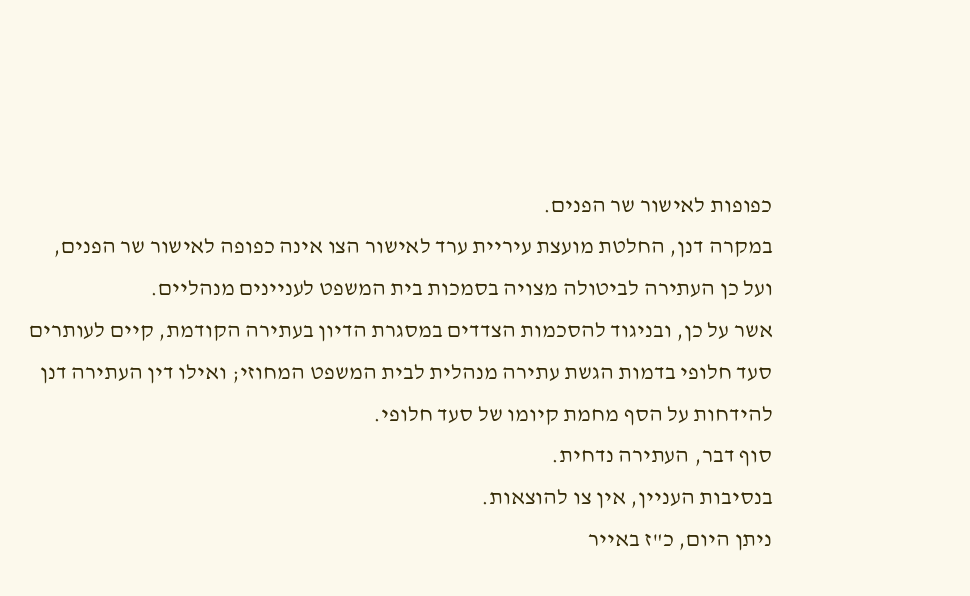כפופות לאישור שר הפנים.
במקרה דנן, החלטת מועצת עיריית ערד לאישור הצו אינה כפופה לאישור שר הפנים, ועל כן העתירה לביטולה מצויה בסמכות בית המשפט לעניינים מנהליים.
אשר על כן, ובניגוד להסכמות הצדדים במסגרת הדיון בעתירה הקודמת, קיים לעותרים סעד חלופי בדמות הגשת עתירה מנהלית לבית המשפט המחוזי; ואילו דין העתירה דנן להידחות על הסף מחמת קיומו של סעד חלופי.
סוף דבר, העתירה נדחית.
בנסיבות העניין, אין צו להוצאות.
ניתן היום, כ"ז באייר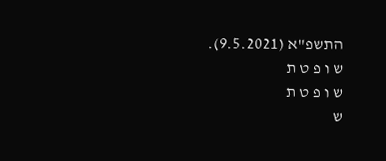התשפ"א (9.5.2021).
ש ו פ ט ת
ש ו פ ט ת
ש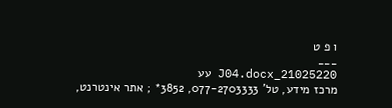ו פ ט
___
21025220_J04.docx עע
מרכז מידע, טל' 077-2703333, 3852* ; אתר אינטרנט,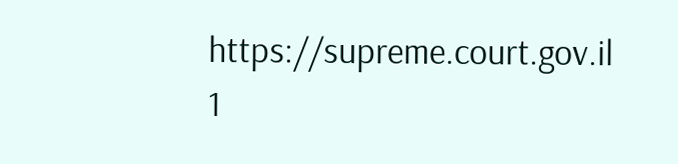https://supreme.court.gov.il
1